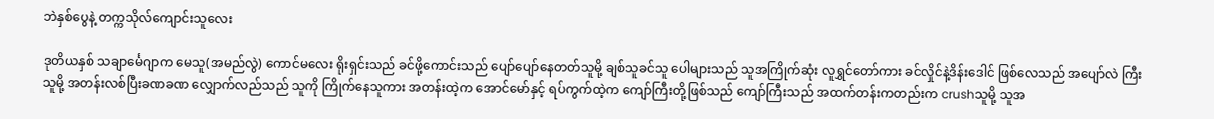ဘဲနှစ်ပွေနဲ့ တက္ကသိုလ်ကျောင်းသူလေး

ဒုတိယနှစ် သချာင်္မေဂျာက မေသူ(အမည်လွဲ) ကောင်မလေး ရိုးရှင်းသည် ခင်ဖို့ကောင်းသည် ပျော်ပျော်နေတတ်သူမို့ ချစ်သူခင်သူ ပေါများသည် သူအကြိုက်ဆုံး လူရွှင်တော်ကား ခင်လှိုင်နဲ့ဒိန်းဒေါင် ဖြစ်လေသည် အပျော်လဲ ကြီးသူမို့ အတန်းလစ်ပြီးခဏခဏ လျှောက်လည်သည် သူကို ကြိုက်နေသူကား အတန်းထဲ့က အောင်မော်နှင့် ရပ်ကွက်ထဲ့က ကျော်ကြီးတို့ဖြစ်သည် ကျော်ကြီးသည် အထက်တန်းကတည်းက crushသူမို့ သူအ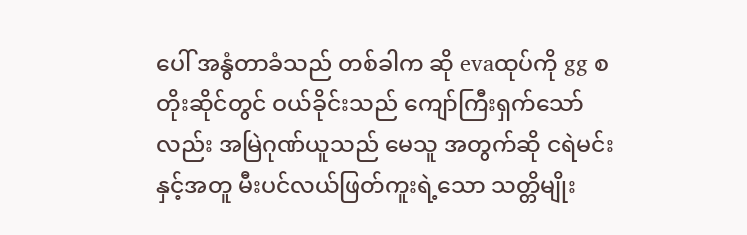ပေါ် အနွံတာခံသည် တစ်ခါက ဆို evaထုပ်ကို gg စတိုးဆိုင်တွင် ဝယ်ခိုင်းသည် ကျော်ကြီးရှက်သော်လည်း အမြဲဂုဏ်ယူသည် မေသူ အတွက်ဆို ငရဲမင်းနှင့်အတူ မီးပင်လယ်ဖြတ်ကူးရဲ့သော သတ္တိမျိုး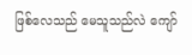ဖြစ်လေသည် မေသူသည်လဲ ကျော်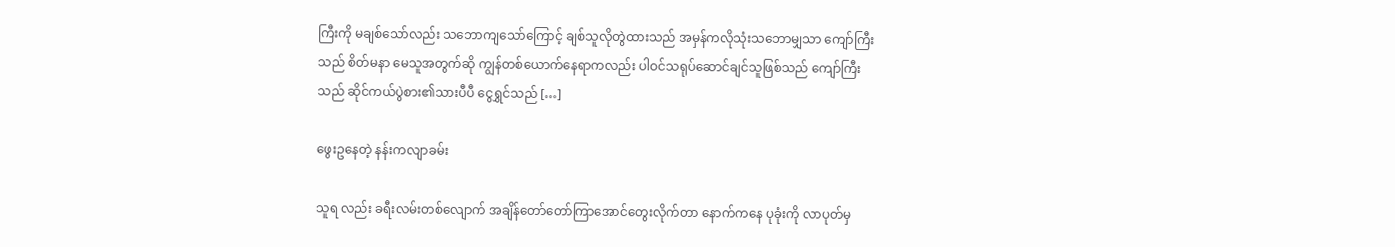ကြီးကို မချစ်သော်လည်း သဘောကျသော်ကြောင့် ချစ်သူလိုတွဲထားသည် အမှန်ကလိုသုံးသဘောမျှသာ ကျော်ကြီးသည် စိတ်မနာ မေသူအတွက်ဆို ကျွန်တစ်ယောက်နေရာကလည်း ပါဝင်သရုပ်ဆောင်ချင်သူဖြစ်သည် ကျော်ကြီးသည် ဆိုင်ကယ်ပွဲစား၏သားပီပီ ငွေရွှင်သည် […]

ဖွေးဥနေတဲ့ နန်းကလျာခမ်း

သူရ လည်း ခရီးလမ်းတစ်လျောက် အချိန်တော်တော်ကြာအောင်တွေးလိုက်တာ နောက်ကနေ ပုခုံးကို လာပုတ်မှ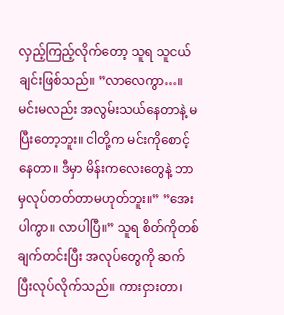လှည့်ကြည့်လိုက်တော့ သူရ သူငယ်ချင်းဖြစ်သည်။ ”လာလေကွာ…။ မင်းမလည်း အလွမ်းသယ်နေတာနဲ့ မပြီးတော့ဘူး။ ငါတို့က မင်းကိုစောင့်နေတာ။ ဒီမှာ မိန်းကလေးတွေနဲ့ ဘာမှလုပ်တတ်တာမဟုတ်ဘူး။” ”အေးပါကွာ။ လာပါပြီ။” သူရ စိတ်ကိုတစ်ချက်တင်းပြီး အလုပ်တွေကို ဆက်ပြီးလုပ်လိုက်သည်။ ကားငှားတာ၊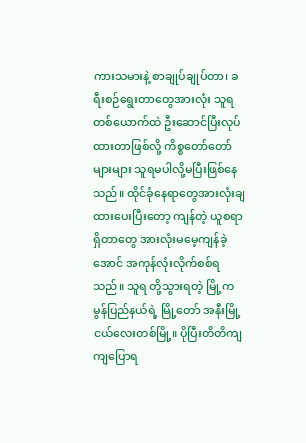ကားသမားနဲ့ စာချုပ်ချုပ်တာ၊ ခရီးစဉ်ရွေးတာတွေအားလုံး သူရ တစ်ယောက်ထဲ ဦးဆောင်ပြီးလုပ်ထားတာဖြစ်လို့ ကိစ္စတော်တော်များများ သူရမပါလို့မပြီးဖြစ်နေသည်။ ထိုင်ခုံနေရာတွေအားလုံးချထားပေးပြီးတော့ ကျန်တဲ့ ယူစရာရှိတာတွေ အားလုံးမမေ့ကျန်ခဲ့အောင် အကုန်လုံးလိုက်စစ်ရသည်။ သူရ တို့သွားရတဲ့ မြို့က မွန်ပြည်နယ်ရဲ့ မြို့တော် အနီးမြို့ငယ်လေးတစ်မြို့။ ပိုပြီးတိတိကျကျပြောရ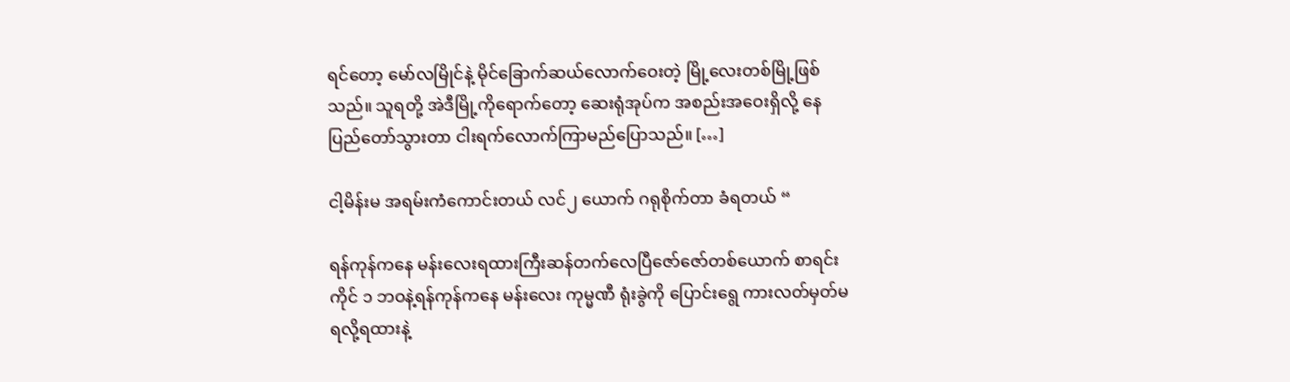ရင်တော့ မော်လမြိုင်နဲ့ မိုင်ခြောက်ဆယ်လောက်ဝေးတဲ့ မြို့လေးတစ်မြို့ဖြစ်သည်။ သူရတို့ အဲဒီမြို့ကိုရောက်တော့ ဆေးရုံအုပ်က အစည်းအဝေးရှိလို့ နေပြည်တော်သွားတာ ငါးရက်လောက်ကြာမည်ပြောသည်။ […]

ငါ့မိန်းမ အရမ်းကံကောင်းတယ် လင်၂ ယောက် ဂရုစိုက်တာ ခံရတယ် “

ရန်ကုန်ကနေ မန်းလေးရထားကြီးဆန်တက်လေပြီဇော်ဇော်တစ်ယောက် စာရင်းကိုင် ၁ ဘဝနဲ့ရန်ကုန်ကနေ မန်းလေး ကုမ္မဏီ ရုံးခွဲကို ပြောင်းရွေ ကားလတ်မှတ်မရလို့ရထားနဲ့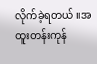လိုက်ခဲ့ရတယ် ။အထူးတန်းကုန်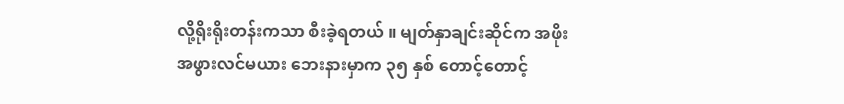လို့ရိုးရိုးတန်းကသာ စီးခဲ့ရတယ် ။ မျတ်နှာချင်းဆိုင်က အဖိုးအဖွားလင်မယား ဘေးနားမှာက ၃၅ နှစ် တောင့်တောင့်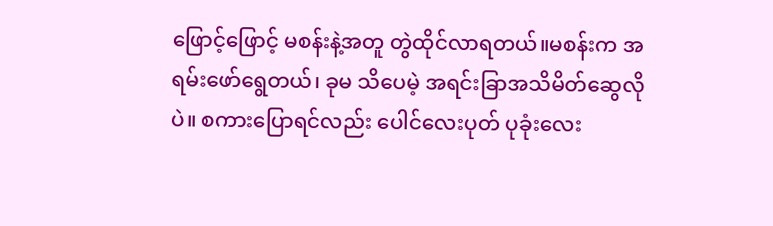ဖြောင့်ဖြောင့် မစန်းနဲ့အတူ တွဲထိုင်လာရတယ်။မစန်းက အရမ်းဖော်ရွေတယ်၊ ခုမ သိပေမဲ့ အရင်းခြာအသိမိတ်ဆွေလို ပဲ။ စကားပြောရင်လည်း ပေါင်လေးပုတ် ပုခုံးလေး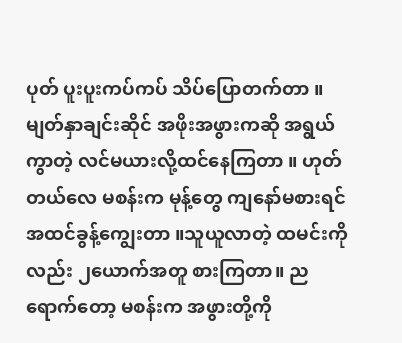ပုတ် ပူးပူးကပ်ကပ် သိပ်ပြောတက်တာ ။ မျတ်နှာချင်းဆိုင် အဖိုးအဖွားကဆို အရွယ်ကွာတဲ့ လင်မယားလို့ထင်နေကြတာ ။ ဟုတ်တယ်လေ မစန်းက မုန့်တွေ ကျနော်မစားရင် အထင်ခွန့်ကျွေးတာ ။သူယူလာတဲ့ ထမင်းကိုလည်း ၂ယောက်အတူ စားကြတာ။ ညရောက်တော့ မစန်းက အဖွားတို့ကို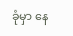ခုံမှာ နေ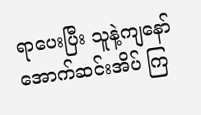ရာပေးပြီး သူနဲ့ကျနော် အောက်ဆင်းအိပ် ကြ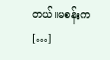တယ်။မစန်းက […]